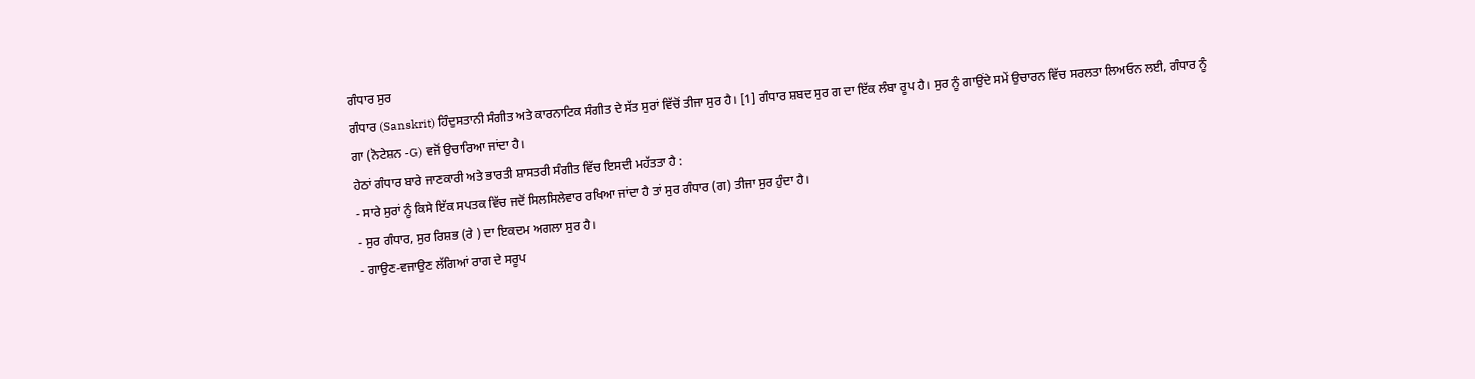ਗੰਧਾਰ ਸੁਰ
ਗੰਧਾਰ (Sanskrit) ਹਿੰਦੁਸਤਾਨੀ ਸੰਗੀਤ ਅਤੇ ਕਾਰਨਾਟਿਕ ਸੰਗੀਤ ਦੇ ਸੱਤ ਸੁਰਾਂ ਵਿੱਚੋਂ ਤੀਜਾ ਸੁਰ ਹੈ। [1] ਗੰਧਾਰ ਸ਼ਬਦ ਸੁਰ ਗ ਦਾ ਇੱਕ ਲੰਬਾ ਰੂਪ ਹੈ। ਸੁਰ ਨੂੰ ਗਾਉਂਦੇ ਸਮੇਂ ਉਚਾਰਨ ਵਿੱਚ ਸਰਲਤਾ ਲਿਅਓਨ ਲਈ, ਗੰਧਾਰ ਨੂੰ ਗਾ (ਨੋਟੇਸ਼ਨ -G) ਵਜੋਂ ਉਚਾਰਿਆ ਜਾਂਦਾ ਹੈ।
ਹੇਠਾਂ ਗੰਧਾਰ ਬਾਰੇ ਜਾਣਕਾਰੀ ਅਤੇ ਭਾਰਤੀ ਸ਼ਾਸਤਰੀ ਸੰਗੀਤ ਵਿੱਚ ਇਸਦੀ ਮਹੱਤਤਾ ਹੈ :
- ਸਾਰੇ ਸੁਰਾਂ ਨੂੰ ਕਿਸੇ ਇੱਕ ਸਪਤਕ ਵਿੱਚ ਜਦੋਂ ਸਿਲਸਿਲੇਵਾਰ ਰਖਿਆ ਜਾਂਦਾ ਹੈ ਤਾਂ ਸੁਰ ਗੰਧਾਰ (ਗ) ਤੀਜਾ ਸੁਰ ਹੁੰਦਾ ਹੈ।
- ਸੁਰ ਗੰਧਾਰ, ਸੁਰ ਰਿਸ਼ਭ (ਰੇ ) ਦਾ ਇਕਦਮ ਅਗਲਾ ਸੁਰ ਹੈ।
- ਗਾਉਣ-ਵਜਾਉਣ ਲੱਗਿਆਂ ਰਾਗ ਦੇ ਸਰੂਪ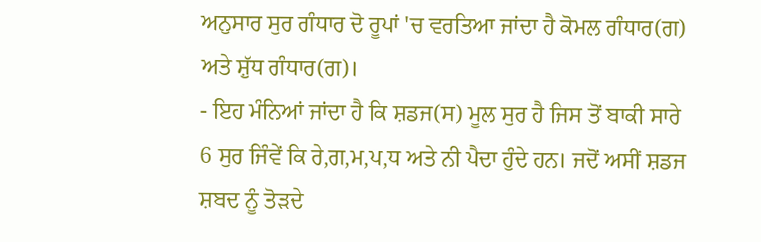ਅਨੁਸਾਰ ਸੁਰ ਗੰਧਾਰ ਦੋ ਰੂਪਾਂ 'ਚ ਵਰਤਿਆ ਜਾਂਦਾ ਹੈ ਕੋਮਲ ਗੰਧਾਰ(ਗ) ਅਤੇ ਸ਼ੁੱਧ ਗੰਧਾਰ(ਗ)।
- ਇਹ ਮੰਨਿਆਂ ਜਾਂਦਾ ਹੈ ਕਿ ਸ਼ਡਜ(ਸ) ਮੂਲ ਸੁਰ ਹੈ ਜਿਸ ਤੋਂ ਬਾਕੀ ਸਾਰੇ 6 ਸੁਰ ਜਿੰਵੇਂ ਕਿ ਰੇ,ਗ,ਮ,ਪ,ਧ ਅਤੇ ਨੀ ਪੈਦਾ ਹੁੰਦੇ ਹਨ। ਜਦੋਂ ਅਸੀਂ ਸ਼ਡਜ ਸ਼ਬਦ ਨੂੰ ਤੋੜਦੇ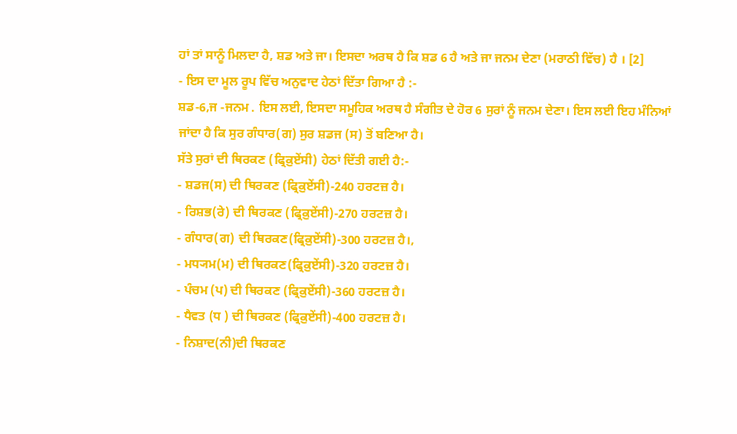ਹਾਂ ਤਾਂ ਸਾਨੂੰ ਮਿਲਦਾ ਹੈ, ਸ਼ਡ ਅਤੇ ਜਾ। ਇਸਦਾ ਅਰਥ ਹੈ ਕਿ ਸ਼ਡ 6 ਹੈ ਅਤੇ ਜਾ ਜਨਮ ਦੇਣਾ (ਮਰਾਠੀ ਵਿੱਚ) ਹੈ । [2]
- ਇਸ ਦਾ ਮੂਲ ਰੂਪ ਵਿੱਚ ਅਨੁਵਾਦ ਹੇਠਾਂ ਦਿੱਤਾ ਗਿਆ ਹੈ :-
ਸ਼ਡ-6,ਜ -ਜਨਮ . ਇਸ ਲਈ, ਇਸਦਾ ਸਮੂਹਿਕ ਅਰਥ ਹੈ ਸੰਗੀਤ ਦੇ ਹੋਰ 6 ਸੁਰਾਂ ਨੂੰ ਜਨਮ ਦੇਣਾ। ਇਸ ਲਈ ਇਹ ਮੰਨਿਆਂ ਜਾਂਦਾ ਹੈ ਕਿ ਸੁਰ ਗੰਧਾਰ(ਗ) ਸੁਰ ਸ਼ਡਜ (ਸ) ਤੋਂ ਬਣਿਆ ਹੈ।
ਸੱਤੇ ਸੁਰਾਂ ਦੀ ਥਿਰਕਣ (ਫ੍ਰਿਕ਼ੁਏਂਸੀ) ਹੇਠਾਂ ਦਿੱਤੀ ਗਈ ਹੈ:-
- ਸ਼ਡਜ(ਸ) ਦੀ ਥਿਰਕਣ (ਫ੍ਰਿਕ਼ੁਏਂਸੀ)-240 ਹਰਟਜ਼ ਹੈ।
- ਰਿਸ਼ਭ(ਰੇ) ਦੀ ਥਿਰਕਣ (ਫ੍ਰਿਕ਼ੁਏਂਸੀ)-270 ਹਰਟਜ਼ ਹੈ।
- ਗੰਧਾਰ(ਗ) ਦੀ ਥਿਰਕਣ(ਫ੍ਰਿਕ਼ੁਏਂਸੀ)-300 ਹਰਟਜ਼ ਹੈ।,
- ਮਧ੍ਯਮ(ਮ) ਦੀ ਥਿਰਕਣ(ਫ੍ਰਿਕ਼ੁਏਂਸੀ)-320 ਹਰਟਜ਼ ਹੈ।
- ਪੰਚਮ (ਪ) ਦੀ ਥਿਰਕਣ (ਫ੍ਰਿਕ਼ੁਏਂਸੀ)-360 ਹਰਟਜ਼ ਹੈ।
- ਧੈਵਤ (ਧ ) ਦੀ ਥਿਰਕਣ (ਫ੍ਰਿਕ਼ੁਏਂਸੀ)-400 ਹਰਟਜ਼ ਹੈ।
- ਨਿਸ਼ਾਦ(ਨੀ)ਦੀ ਥਿਰਕਣ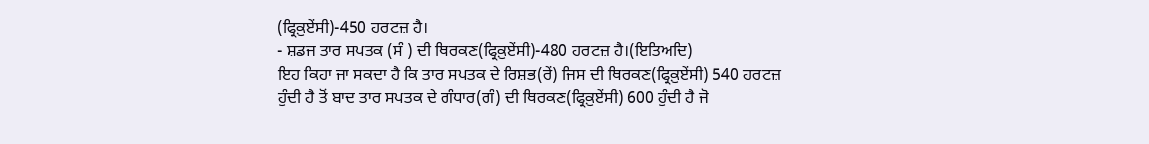(ਫ੍ਰਿਕ਼ੁਏਂਸੀ)-450 ਹਰਟਜ਼ ਹੈ।
- ਸ਼ਡਜ ਤਾਰ ਸਪਤਕ (ਸੰ ) ਦੀ ਥਿਰਕਣ(ਫ੍ਰਿਕ਼ੁਏਂਸੀ)-480 ਹਰਟਜ਼ ਹੈ।(ਇਤਿਅਦਿ)
ਇਹ ਕਿਹਾ ਜਾ ਸਕਦਾ ਹੈ ਕਿ ਤਾਰ ਸਪਤਕ ਦੇ ਰਿਸ਼ਭ(ਰੇਂ) ਜਿਸ ਦੀ ਥਿਰਕਣ(ਫ੍ਰਿਕ਼ੁਏਂਸੀ) 540 ਹਰਟਜ਼ ਹੁੰਦੀ ਹੈ ਤੋਂ ਬਾਦ ਤਾਰ ਸਪਤਕ ਦੇ ਗੰਧਾਰ(ਗੰ) ਦੀ ਥਿਰਕਣ(ਫ੍ਰਿਕ਼ੁਏਂਸੀ) 600 ਹੁੰਦੀ ਹੈ ਜੋ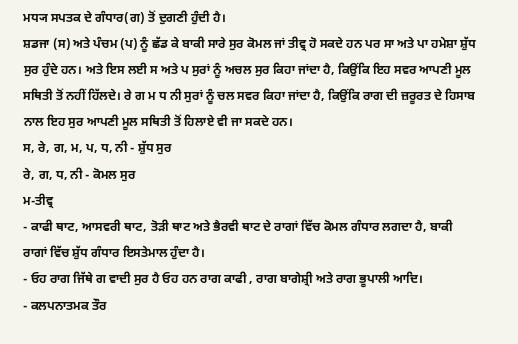ਮਧ੍ਯ ਸਪਤਕ ਦੇ ਗੰਧਾਰ(ਗ) ਤੋਂ ਦੁਗਣੀ ਹੁੰਦੀ ਹੈ।
ਸ਼ਡਜਾ (ਸ) ਅਤੇ ਪੰਚਮ (ਪ) ਨੂੰ ਛੱਡ ਕੇ ਬਾਕੀ ਸਾਰੇ ਸੁਰ ਕੋਮਲ ਜਾਂ ਤੀਵ੍ਰ ਹੋ ਸਕਦੇ ਹਨ ਪਰ ਸਾ ਅਤੇ ਪਾ ਹਮੇਸ਼ਾ ਸ਼ੁੱਧ ਸੁਰ ਹੁੰਦੇ ਹਨ। ਅਤੇ ਇਸ ਲਈ ਸ ਅਤੇ ਪ ਸੁਰਾਂ ਨੂੰ ਅਚਲ ਸੁਰ ਕਿਹਾ ਜਾਂਦਾ ਹੈ, ਕਿਉਂਕਿ ਇਹ ਸਵਰ ਆਪਣੀ ਮੂਲ ਸਥਿਤੀ ਤੋਂ ਨਹੀਂ ਹਿੱਲਦੇ। ਰੇ ਗ ਮ ਧ ਨੀ ਸੁਰਾਂ ਨੂੰ ਚਲ ਸਵਰ ਕਿਹਾ ਜਾਂਦਾ ਹੈ, ਕਿਉਂਕਿ ਰਾਗ ਦੀ ਜ਼ਰੂਰਤ ਦੇ ਹਿਸਾਬ ਨਾਲ ਇਹ ਸੁਰ ਆਪਣੀ ਮੂਲ ਸਥਿਤੀ ਤੋਂ ਹਿਲਾਏ ਵੀ ਜਾ ਸਕਦੇ ਹਨ।
ਸ, ਰੇ, ਗ, ਮ, ਪ, ਧ, ਨੀ - ਸ਼ੁੱਧ ਸੁਰ
ਰੇ, ਗ, ਧ, ਨੀ - ਕੋਮਲ ਸੁਰ
ਮ-ਤੀਵ੍ਰ
- ਕਾਫੀ ਥਾਟ, ਆਸਵਰੀ ਥਾਟ, ਤੋੜੀ ਥਾਟ ਅਤੇ ਭੈਰਵੀ ਥਾਟ ਦੇ ਰਾਗਾਂ ਵਿੱਚ ਕੋਮਲ ਗੰਧਾਰ ਲਗਦਾ ਹੈ, ਬਾਕੀ ਰਾਗਾਂ ਵਿੱਚ ਸ਼ੁੱਧ ਗੰਧਾਰ ਇਸਤੇਮਾਲ ਹੁੰਦਾ ਹੈ।
- ਓਹ ਰਾਗ ਜਿੱਥੇ ਗ ਵਾਦੀ ਸੁਰ ਹੈ ਓਹ ਹਨ ਰਾਗ ਕਾਫੀ , ਰਾਗ ਬਾਗੇਸ਼੍ਰੀ ਅਤੇ ਰਾਗ ਭੂਪਾਲੀ ਆਦਿ।
- ਕਲਪਨਾਤਮਕ ਤੌਰ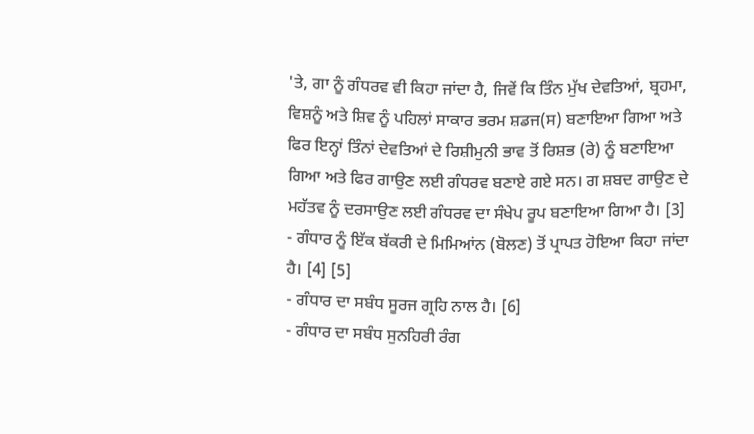'ਤੇ, ਗਾ ਨੂੰ ਗੰਧਰਵ ਵੀ ਕਿਹਾ ਜਾਂਦਾ ਹੈ, ਜਿਵੇਂ ਕਿ ਤਿੰਨ ਮੁੱਖ ਦੇਵਤਿਆਂ, ਬ੍ਰਹਮਾ, ਵਿਸ਼ਨੂੰ ਅਤੇ ਸ਼ਿਵ ਨੂੰ ਪਹਿਲਾਂ ਸਾਕਾਰ ਭਰਮ ਸ਼ਡਜ(ਸ) ਬਣਾਇਆ ਗਿਆ ਅਤੇ ਫਿਰ ਇਨ੍ਹਾਂ ਤਿੰਨਾਂ ਦੇਵਤਿਆਂ ਦੇ ਰਿਸ਼ੀਮੁਨੀ ਭਾਵ ਤੋਂ ਰਿਸ਼ਭ (ਰੇ) ਨੂੰ ਬਣਾਇਆ ਗਿਆ ਅਤੇ ਫਿਰ ਗਾਉਣ ਲਈ ਗੰਧਰਵ ਬਣਾਏ ਗਏ ਸਨ। ਗ ਸ਼ਬਦ ਗਾਉਣ ਦੇ ਮਹੱਤਵ ਨੂੰ ਦਰਸਾਉਣ ਲਈ ਗੰਧਰਵ ਦਾ ਸੰਖੇਪ ਰੂਪ ਬਣਾਇਆ ਗਿਆ ਹੈ। [3]
- ਗੰਧਾਰ ਨੂੰ ਇੱਕ ਬੱਕਰੀ ਦੇ ਮਿਮਿਆਂਨ (ਬੋਲਣ) ਤੋਂ ਪ੍ਰਾਪਤ ਹੋਇਆ ਕਿਹਾ ਜਾਂਦਾ ਹੈ। [4] [5]
- ਗੰਧਾਰ ਦਾ ਸਬੰਧ ਸੂਰਜ ਗ੍ਰਹਿ ਨਾਲ ਹੈ। [6]
- ਗੰਧਾਰ ਦਾ ਸਬੰਧ ਸੁਨਹਿਰੀ ਰੰਗ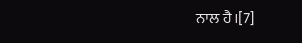ਨਾਲ ਹੈ।[7]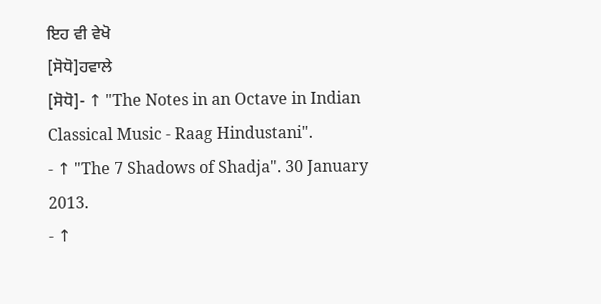ਇਹ ਵੀ ਵੇਖੋ
[ਸੋਧੋ]ਹਵਾਲੇ
[ਸੋਧੋ]- ↑ "The Notes in an Octave in Indian Classical Music - Raag Hindustani".
- ↑ "The 7 Shadows of Shadja". 30 January 2013.
- ↑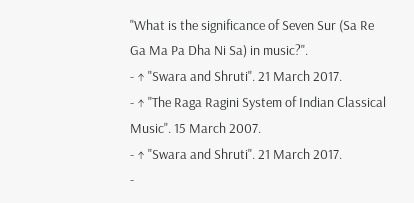"What is the significance of Seven Sur (Sa Re Ga Ma Pa Dha Ni Sa) in music?".
- ↑ "Swara and Shruti". 21 March 2017.
- ↑ "The Raga Ragini System of Indian Classical Music". 15 March 2007.
- ↑ "Swara and Shruti". 21 March 2017.
-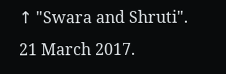↑ "Swara and Shruti". 21 March 2017.